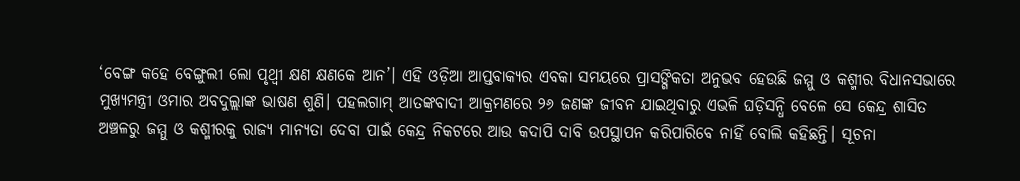‘ବେଙ୍ଗ କହେ ବେଙ୍ଗୁଲୀ ଲୋ ପୃଥ୍ବୀ କ୍ଷଣ କ୍ଷଣକେ ଆନ’। ଏହି ଓଡ଼ିଆ ଆପ୍ତବାକ୍ୟର ଏବକା ସମୟରେ ପ୍ରାସଙ୍ଗିକତା ଅନୁଭବ ହେଉଛି ଜମ୍ମୁ ଓ କଶ୍ମୀର ବିଧାନସଭାରେ ମୁଖ୍ୟମନ୍ତ୍ରୀ ଓମାର ଅବଦୁଲ୍ଲାଙ୍କ ଭାଷଣ ଶୁଣି। ପହଲଗାମ୍ ଆତଙ୍କବାଦୀ ଆକ୍ରମଣରେ ୨୬ ଜଣଙ୍କ ଜୀବନ ଯାଇଥିବାରୁ ଏଭଳି ଘଡ଼ିସନ୍ଧି ବେଳେ ସେ କେନ୍ଦ୍ର ଶାସିତ ଅଞ୍ଚଳରୁ ଜମ୍ମୁ ଓ କଶ୍ମୀରକୁ ରାଜ୍ୟ ମାନ୍ୟତା ଦେବା ପାଇଁ କେନ୍ଦ୍ର ନିକଟରେ ଆଉ କଦାପି ଦାବି ଉପସ୍ଥାପନ କରିପାରିବେ ନାହିଁ ବୋଲି କହିଛନ୍ତି। ସୂଚନା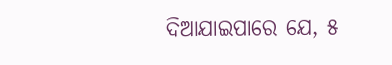ଦିଆଯାଇପାରେ ଯେ, ୫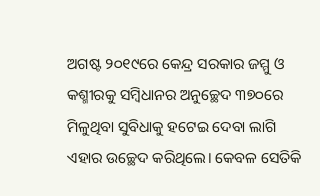ଅଗଷ୍ଟ ୨୦୧୯ରେ କେନ୍ଦ୍ର ସରକାର ଜମ୍ମୁ ଓ କଶ୍ମୀରକୁ ସମ୍ବିଧାନର ଅନୁଚ୍ଛେଦ ୩୭୦ରେ ମିଳୁଥିବା ସୁବିଧାକୁ ହଟେଇ ଦେବା ଲାଗି ଏହାର ଉଚ୍ଛେଦ କରିଥିଲେ। କେବଳ ସେତିକି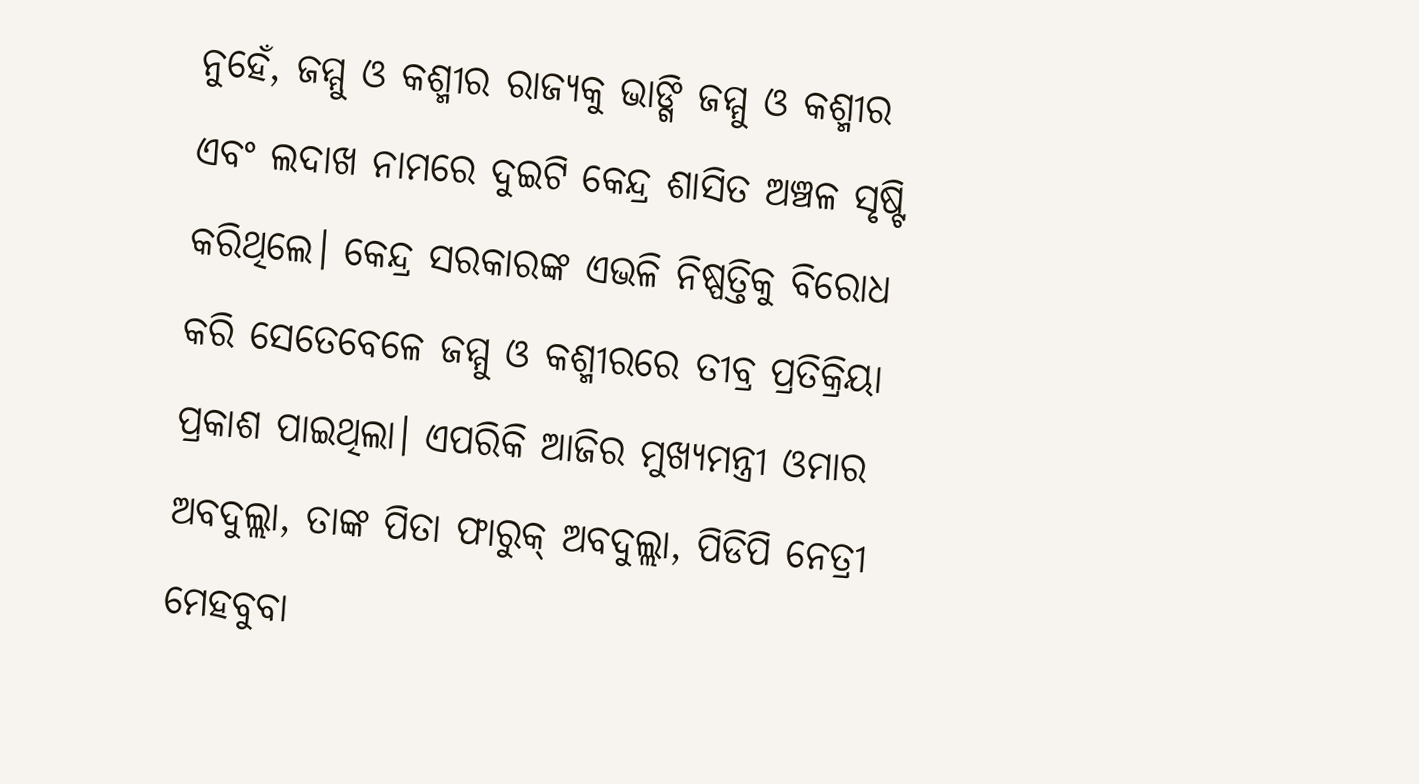ନୁହେଁ, ଜମ୍ମୁ ଓ କଶ୍ମୀର ରାଜ୍ୟକୁ ଭାଙ୍ଗି ଜମ୍ମୁ ଓ କଶ୍ମୀର ଏବଂ ଲଦାଖ ନାମରେ ଦୁଇଟି କେନ୍ଦ୍ର ଶାସିତ ଅଞ୍ଚଳ ସୃଷ୍ଟି କରିଥିଲେ। କେନ୍ଦ୍ର ସରକାରଙ୍କ ଏଭଳି ନିଷ୍ପତ୍ତିକୁ ବିରୋଧ କରି ସେତେବେଳେ ଜମ୍ମୁ ଓ କଶ୍ମୀରରେ ତୀବ୍ର ପ୍ରତିକ୍ରିୟା ପ୍ରକାଶ ପାଇଥିଲା। ଏପରିକି ଆଜିର ମୁଖ୍ୟମନ୍ତ୍ରୀ ଓମାର ଅବଦୁଲ୍ଲା, ତାଙ୍କ ପିତା ଫାରୁକ୍ ଅବଦୁଲ୍ଲା, ପିଡିପି ନେତ୍ରୀ ମେହବୁବା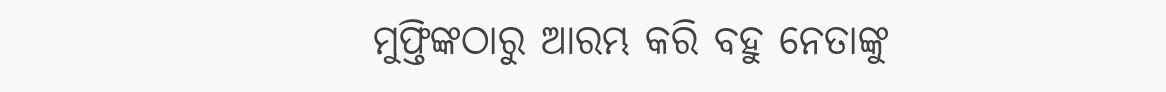ମୁଫ୍ତିଙ୍କଠାରୁ ଆରମ୍ଭ କରି ବହୁ ନେତାଙ୍କୁ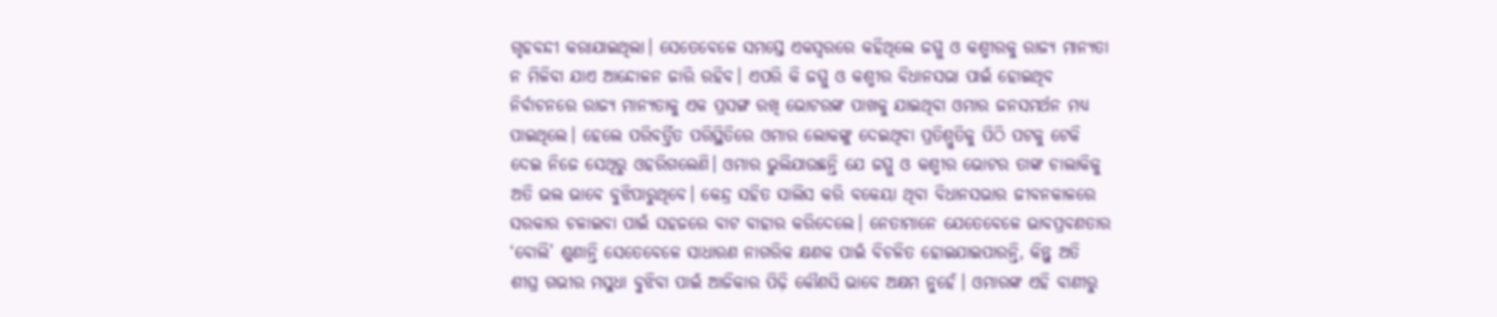ଗୃହବନ୍ଦୀ କରାଯାଇଥିଲା। ସେତେବେଳେ ସମସ୍ତେ ଏକସ୍ବରରେ କହିଥିଲେ ଜମ୍ମୁ ଓ କଶ୍ମୀରକୁ ରାଜ୍ୟ ମାନ୍ୟତା ନ ମିଳିବା ଯାଏ ଆନ୍ଦୋଳନ ଜାରି ରହିବ। ଏପରି କି ଜମ୍ମୁ ଓ କଶ୍ମୀର ବିଧାନସଭା ପାଇଁ ହୋଇଥିବ ନିର୍ବାଚନରେ ରାଜ୍ୟ ମାନ୍ୟତାକୁ ଏକ ପ୍ରସଙ୍ଗ ରଖି ଭୋଟରଙ୍କ ପାଖକୁ ଯାଇଥିବା ଓମାର ଜନସମର୍ଥନ ମଧ୍ୟ ପାଇଥିଲେ। ହେଲେ ପରିବର୍ତ୍ତିତ ପରିସ୍ଥିତିରେ ଓମାର ଲୋକଙ୍କୁ ଦେଇଥିବା ପ୍ରତିଶ୍ରୁତିକୁ ପିଠି ପଟକୁ ଟେକି ଦେଇ ନିଜେ ସେଥିରୁ ଓହରିଗଲେଣି। ଓମାର ଭୁଲିଯାଉଛନ୍ତି ଯେ ଜମ୍ମୁ ଓ କଶ୍ମୀର ଭୋଟର ତାଙ୍କ ଚାଲାକିକୁ ଅତି ଭଲ ଭାବେ ବୁଝିପାରୁଥିବେ। କେନ୍ଦ୍ର ସହିତ ସାଲିସ କରି ବକେୟା ଥିବା ବିଧାନସଭାର ଜୀବନକାଳରେ ସରକାର ଚଳାଇବା ପାଇଁ ସହଜରେ ବାଟ ବାହାର କରିଦେଲେ। ନେତାମାନେ ଯେତେବେଳେ ଭାବପ୍ରବଣତାର ‘ବୋଲି’ ଶୁଣାନ୍ତି ସେତେବେଳେ ସାଧାରଣ ନାଗରିକ କ୍ଷଣକ ପାଇଁ ବିଚଳିତ ହୋଇଯାଇପାରନ୍ତି, କିନ୍ତୁ ଅତି ଶୀଘ୍ର ଗଭୀର ମସୁଧା ବୁଝିବା ପାଇଁ ଆଜିକାର ପିଢ଼ି କୌଣସି ଭାବେ ଅକ୍ଷମ ନୁହେଁ। ଓମାରଙ୍କ ଏହି ବାଣୀରୁ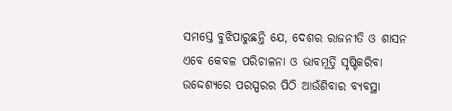ସମସ୍ତେ ବୁଝିପାରୁଛନ୍ତି ଯେ, ଦେଶର ରାଜନୀତି ଓ ଶାସନ ଏବେ କେବଳ ପରିଚାଳନା ଓ ଭାବମୂର୍ତ୍ତି ସୃଷ୍ଟିକରିବା ଉଦ୍ଦେଶ୍ୟରେ ପରସ୍ପରର ପିଠି ଆଉଁଶିବାର ବ୍ୟବସ୍ଥା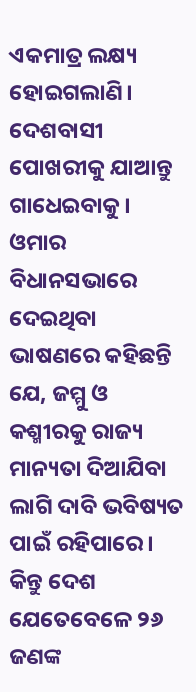ଏକମାତ୍ର ଲକ୍ଷ୍ୟ ହୋଇଗଲାଣି। ଦେଶବାସୀ ପୋଖରୀକୁ ଯାଆନ୍ତୁ ଗାଧେଇବାକୁ।
ଓମାର ବିଧାନସଭାରେ ଦେଇଥିବା ଭାଷଣରେ କହିଛନ୍ତି ଯେ, ଜମ୍ମୁ ଓ କଶ୍ମୀରକୁ ରାଜ୍ୟ ମାନ୍ୟତା ଦିଆଯିବା ଲାଗି ଦାବି ଭବିଷ୍ୟତ ପାଇଁ ରହିପାରେ। କିନ୍ତୁ ଦେଶ ଯେତେବେଳେ ୨୬ ଜଣଙ୍କ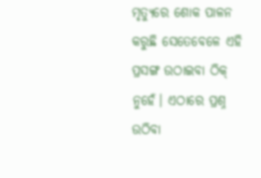ମୃତ୍ୟୁରେ ଶୋକ ପାଳନ କରୁଛି ସେତେବେଳେ ଏହି ପ୍ରସଙ୍ଗ ଉଠାଇବା ଠିକ୍ ନୁହେଁ। ଏଠାରେ ପ୍ରଶ୍ନ ଉଠିବା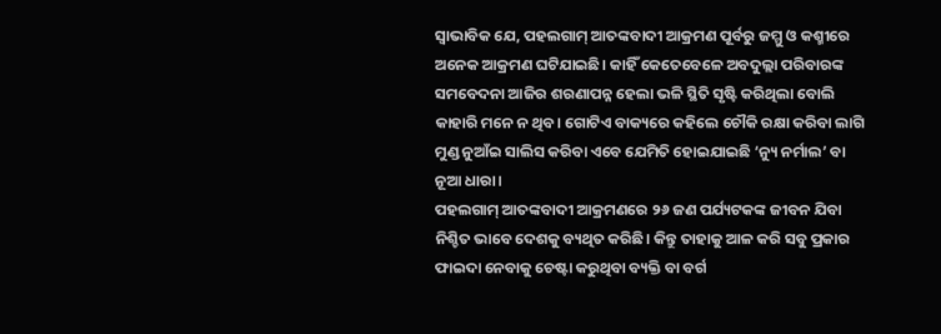ସ୍ବାଭାବିକ ଯେ, ପହଲଗାମ୍ ଆତଙ୍କବାଦୀ ଆକ୍ରମଣ ପୂର୍ବରୁ ଜମ୍ମୁ ଓ କଶ୍ମୀରେ ଅନେକ ଆକ୍ରମଣ ଘଟିଯାଇଛି। କାହିଁ କେତେବେଳେ ଅବଦୁଲ୍ଲା ପରିବାରଙ୍କ ସମବେଦନା ଆଜିର ଶରଣାପନ୍ନ ହେଲା ଭଳି ସ୍ଥିତି ସୃଷ୍ଟି କରିଥିଲା ବୋଲି କାହାରି ମନେ ନ ଥିବ। ଗୋଟିଏ ବାକ୍ୟରେ କହିଲେ ଚୌକି ରକ୍ଷା କରିବା ଲାଗି ମୁଣ୍ଡ ନୁଆଁଇ ସାଲିସ କରିବା ଏବେ ଯେମିତି ହୋଇଯାଇଛି ‘ନ୍ୟୁ ନର୍ମାଲ’ ବା ନୂଆ ଧାରା।
ପହଲଗାମ୍ ଆତଙ୍କବାଦୀ ଆକ୍ରମଣରେ ୨୬ ଜଣ ପର୍ଯ୍ୟଟକଙ୍କ ଜୀବନ ଯିବା ନିଶ୍ଚିତ ଭାବେ ଦେଶକୁ ବ୍ୟଥିତ କରିଛି। କିନ୍ତୁ ତାହାକୁ ଆଳ କରି ସବୁ ପ୍ରକାର ଫାଇଦା ନେବାକୁ ଚେଷ୍ଟା କରୁଥିବା ବ୍ୟକ୍ତି ବା ବର୍ଗ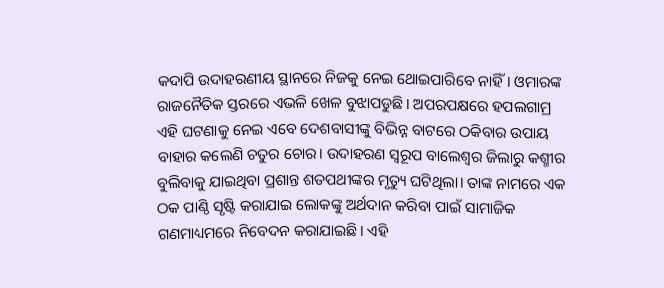କଦାପି ଉଦାହରଣୀୟ ସ୍ଥାନରେ ନିଜକୁ ନେଇ ଥୋଇପାରିବେ ନାହିଁ। ଓମାରଙ୍କ ରାଜନୈତିକ ସ୍ତରରେ ଏଭଳି ଖେଳ ବୁଝାପଡୁଛି। ଅପରପକ୍ଷରେ ହପଲଗାମ୍ର ଏହି ଘଟଣାକୁ ନେଇ ଏବେ ଦେଶବାସୀଙ୍କୁ ବିଭିନ୍ନ ବାଟରେ ଠକିବାର ଉପାୟ ବାହାର କଲେଣି ଚତୁର ଚୋର। ଉଦାହରଣ ସ୍ବରୂପ ବାଲେଶ୍ୱର ଜିଲାରୁ କଶ୍ମୀର ବୁଲିବାକୁ ଯାଇଥିବା ପ୍ରଶାନ୍ତ ଶତପଥୀଙ୍କର ମୃତ୍ୟୁ ଘଟିଥିଲା। ତାଙ୍କ ନାମରେ ଏକ ଠକ ପାଣ୍ଠି ସୃଷ୍ଟି କରାଯାଇ ଲୋକଙ୍କୁ ଅର୍ଥଦାନ କରିବା ପାଇଁ ସାମାଜିକ ଗଣମାଧ୍ୟମରେ ନିବେଦନ କରାଯାଇଛି। ଏହି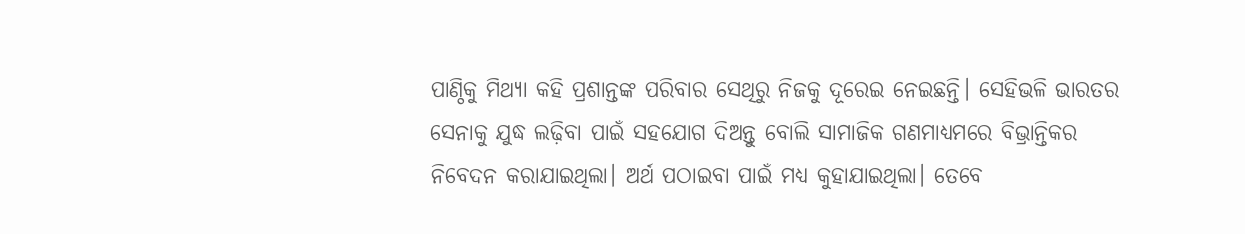ପାଣ୍ଠିକୁ ମିଥ୍ୟା କହି ପ୍ରଶାନ୍ତଙ୍କ ପରିବାର ସେଥିରୁ ନିଜକୁ ଦୂରେଇ ନେଇଛନ୍ତି। ସେହିଭଳି ଭାରତର ସେନାକୁ ଯୁଦ୍ଧ ଲଢ଼ିବା ପାଇଁ ସହଯୋଗ ଦିଅନ୍ତୁ ବୋଲି ସାମାଜିକ ଗଣମାଧ୍ୟମରେ ବିଭ୍ରାନ୍ତିକର ନିବେଦନ କରାଯାଇଥିଲା। ଅର୍ଥ ପଠାଇବା ପାଇଁ ମଧ୍ୟ କୁହାଯାଇଥିଲା। ତେବେ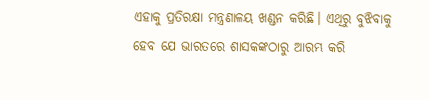ଏହାକୁ ପ୍ରତିରକ୍ଷା ମନ୍ତ୍ରଣାଳୟ ଖଣ୍ଡନ କରିଛି। ଏଥିରୁ ବୁଝିବାକୁ ହେବ ଯେ ଭାରତରେ ଶାସକଙ୍କଠାରୁ ଆରମ୍ଭ କରି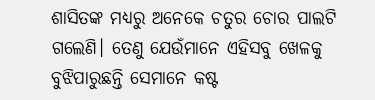ଶାସିତଙ୍କ ମଧ୍ୟରୁ ଅନେକେ ଚତୁର ଚୋର ପାଲଟି ଗଲେଣି। ତେଣୁ ଯେଉଁମାନେ ଏହିସବୁ ଖେଳକୁ ବୁଝିପାରୁଛନ୍ତି ସେମାନେ କଷ୍ଟ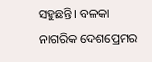ସହୁଛନ୍ତି। ବଳକା ନାଗରିକ ଦେଶପ୍ରେମର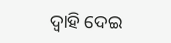ଦ୍ୱାହି ଦେଇ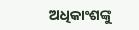ଅଧିକାଂଶଙ୍କୁ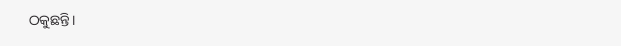ଠକୁଛନ୍ତି।